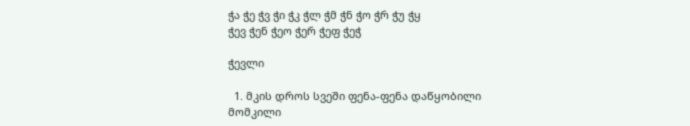ჭა ჭე ჭვ ჭი ჭკ ჭლ ჭმ ჭნ ჭო ჭრ ჭუ ჭყ
ჭევ ჭენ ჭეო ჭერ ჭეფ ჭეჭ

ჭევლი

  1. მკის დროს სვეში ფენა-ფენა დაწყობილი მომკილი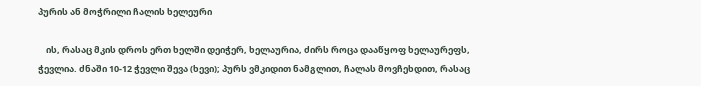პურის ან მოჭრილი ჩალის ხელეური

    ის, რასაც მკის დროს ერთ ხელში დეიჭერ, ხელაურია, ძირს როცა დააწყოფ ხელაურეფს, ჭევლია. ძნაში 10-12 ჭევლი შევა (ხევი); პურს ვმკიდით ნამგლით, ჩალას მოვჩეხდით, რასაც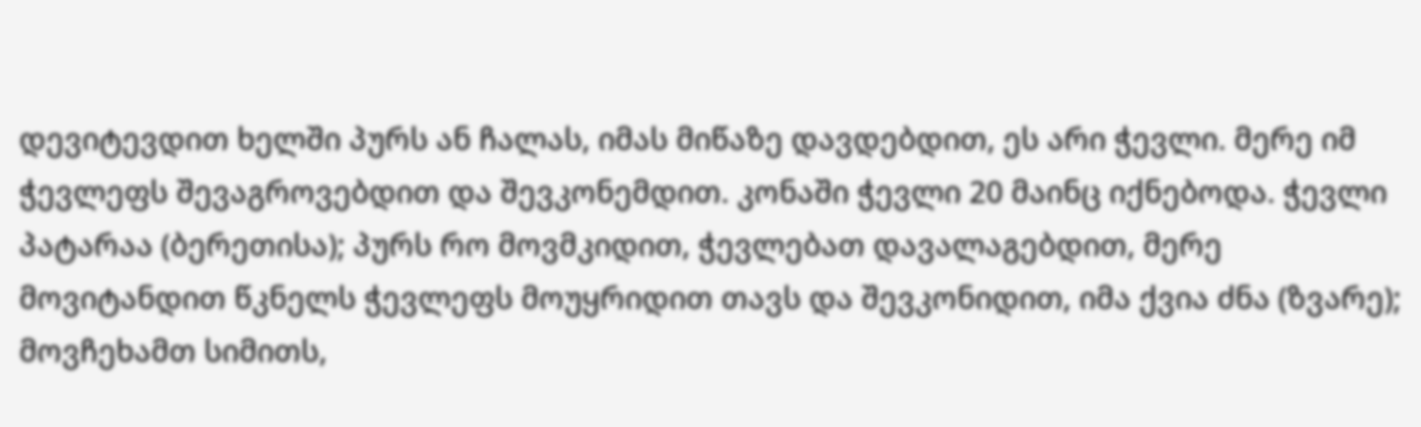დევიტევდით ხელში პურს ან ჩალას, იმას მიწაზე დავდებდით, ეს არი ჭევლი. მერე იმ ჭევლეფს შევაგროვებდით და შევკონემდით. კონაში ჭევლი 20 მაინც იქნებოდა. ჭევლი პატარაა (ბერეთისა); პურს რო მოვმკიდით, ჭევლებათ დავალაგებდით, მერე მოვიტანდით წკნელს ჭევლეფს მოუყრიდით თავს და შევკონიდით, იმა ქვია ძნა (ზვარე); მოვჩეხამთ სიმითს,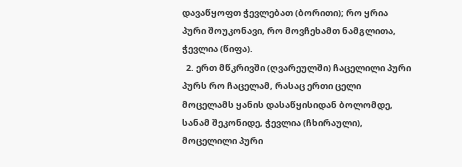დავაწყოფთ ჭევლებათ (ბორითი); რო ყრია პური შოუკონავი, რო მოვჩეხამთ ნამგლითა, ჭევლია (წიფა).
  2. ერთ მწკრივში (ღვარეულში) ჩაცელილი პური პურს რო ჩაცელამ, რასაც ერთი ცელი მოცელამს ყანის დასაწყისიდან ბოლომდე, სანამ შეკონიდე, ჭევლია (ჩხირაული), მოცელილი პური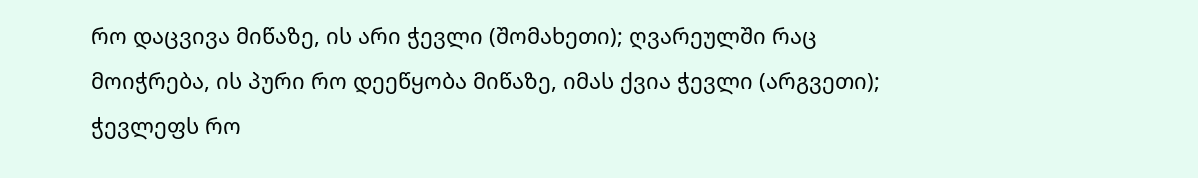რო დაცვივა მიწაზე, ის არი ჭევლი (შომახეთი); ღვარეულში რაც მოიჭრება, ის პური რო დეეწყობა მიწაზე, იმას ქვია ჭევლი (არგვეთი); ჭევლეფს რო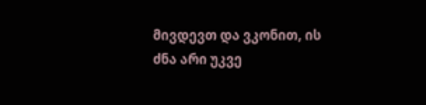მივდევთ და ვკონით, ის ძნა არი უკვე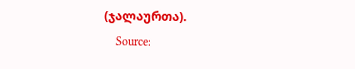(ჯალაურთა).
    Source: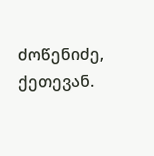ძოწენიძე, ქეთევან.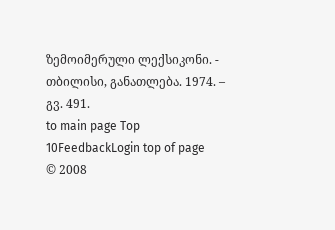ზემოიმერული ლექსიკონი. - თბილისი, განათლება. 1974. – გვ. 491.
to main page Top 10FeedbackLogin top of page
© 2008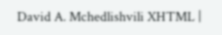David A. Mchedlishvili XHTML |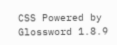CSS Powered by Glossword 1.8.9